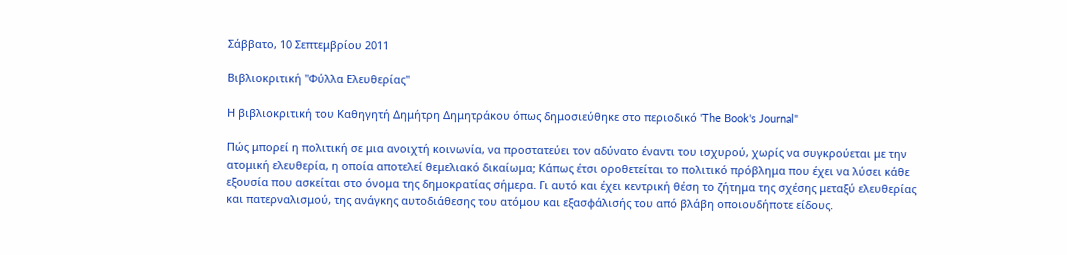Σάββατο, 10 Σεπτεμβρίου 2011

Βιβλιοκριτική "Φύλλα Ελευθερίας"

Η βιβλιοκριτική του Καθηγητή Δημήτρη Δημητράκου όπως δημοσιεύθηκε στο περιοδικό 'The Βook's Journal"

Πώς μπορεί η πολιτική σε μια ανοιχτή κοινωνία, να προστατεύει τον αδύνατο έναντι του ισχυρού, χωρίς να συγκρούεται με την ατομική ελευθερία, η οποία αποτελεί θεμελιακό δικαίωμα; Κάπως έτσι οροθετείται το πολιτικό πρόβλημα που έχει να λύσει κάθε εξουσία που ασκείται στο όνομα της δημοκρατίας σήμερα. Γι αυτό και έχει κεντρική θέση το ζήτημα της σχέσης μεταξύ ελευθερίας και πατερναλισμού, της ανάγκης αυτοδιάθεσης του ατόμου και εξασφάλισής του από βλάβη οποιουδήποτε είδους.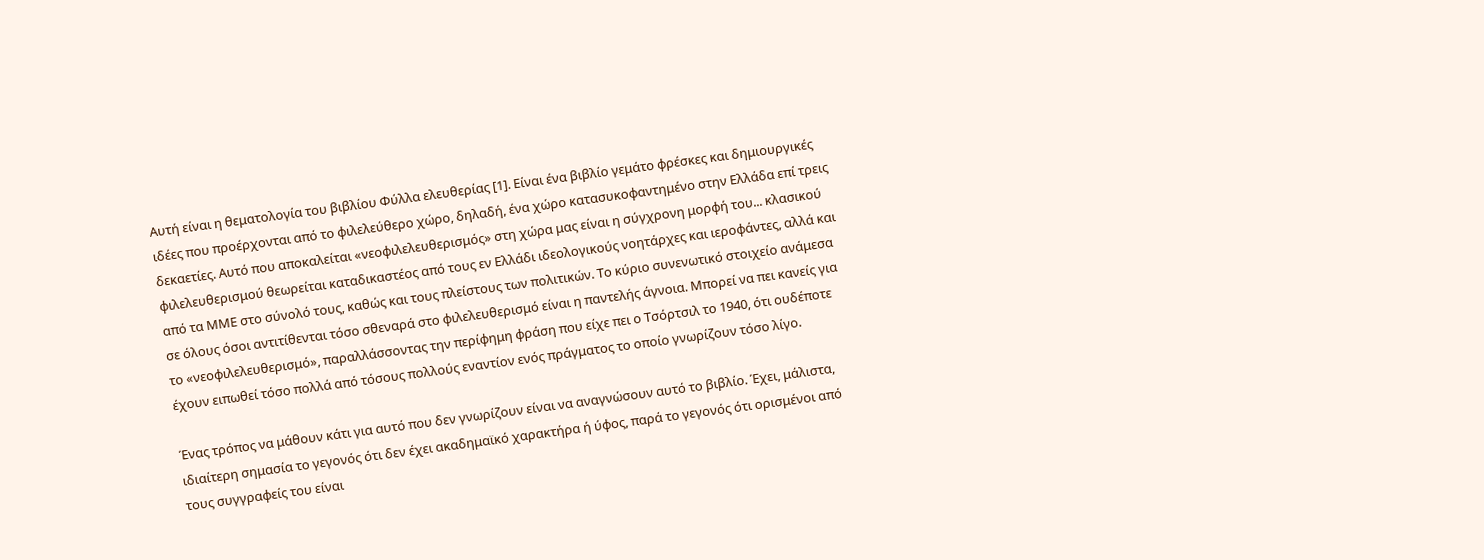Αυτή είναι η θεματολογία του βιβλίου Φύλλα ελευθερίας [1]. Είναι ένα βιβλίο γεμάτο φρέσκες και δημιουργικές ιδέες που προέρχονται από το φιλελεύθερο χώρο, δηλαδή, ένα χώρο κατασυκοφαντημένο στην Ελλάδα επί τρεις δεκαετίες. Αυτό που αποκαλείται «νεοφιλελευθερισμός» στη χώρα μας είναι η σύγχρονη μορφή του... κλασικού φιλελευθερισμού θεωρείται καταδικαστέος από τους εν Ελλάδι ιδεολογικούς νοητάρχες και ιεροφάντες, αλλά και από τα ΜΜΕ στο σύνολό τους, καθώς και τους πλείστους των πολιτικών. Το κύριο συνενωτικό στοιχείο ανάμεσα σε όλους όσοι αντιτίθενται τόσο σθεναρά στο φιλελευθερισμό είναι η παντελής άγνοια. Μπορεί να πει κανείς για το «νεοφιλελευθερισμό», παραλλάσσοντας την περίφημη φράση που είχε πει ο Τσόρτσιλ το 1940, ότι ουδέποτε έχουν ειπωθεί τόσο πολλά από τόσους πολλούς εναντίον ενός πράγματος το οποίο γνωρίζουν τόσο λίγο.

Ένας τρόπος να μάθουν κάτι για αυτό που δεν γνωρίζουν είναι να αναγνώσουν αυτό το βιβλίο. Έχει, μάλιστα, ιδιαίτερη σημασία το γεγονός ότι δεν έχει ακαδημαϊκό χαρακτήρα ή ύφος, παρά το γεγονός ότι ορισμένοι από τους συγγραφείς του είναι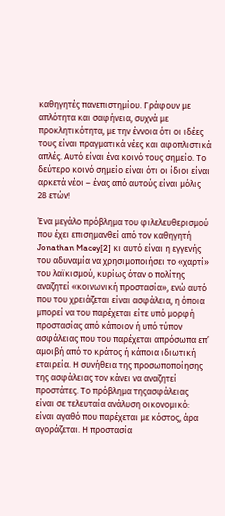καθηγητές πανεπιστημίου. Γράφουν με απλότητα και σαφήνεια, συχνά με προκλητικότητα, με την έννοια ότι οι ιδέες τους είναι πραγματικά νέες και αφοπλιστικά απλές. Αυτό είναι ένα κοινό τους σημείο. Το δεύτερο κοινό σημείο είναι ότι οι ίδιοι είναι αρκετά νέοι – ένας από αυτούς είναι μόλις 28 ετών!

Ένα μεγάλο πρόβλημα του φιλελευθερισμού που έχει επισημανθεί από τον καθηγητή Jonathan Macey[2] κι αυτό είναι η εγγενής του αδυναμία να χρησιμοποιήσει το «χαρτί» του λαϊκισμού, κυρίως όταν ο πολίτης αναζητεί «κοινωνική προστασία», ενώ αυτό που του χρειάζεται είναι ασφάλεια, η όποια μπορεί να του παρέχεται είτε υπό μορφή προστασίας από κάποιον ή υπό τύπον ασφάλειας που του παρέχεται απρόσωπα επ’ αμοιβή από το κράτος ή κάποια ιδιωτική εταιρεία. Η συνήθεια της προσωποποίησης της ασφάλειας τον κάνει να αναζητεί προστάτες. Το πρόβλημα τηςασφάλειας είναι σε τελευταία ανάλυση οικονομικό: είναι αγαθό που παρέχεται με κόστος, άρα αγοράζεται. Η προστασία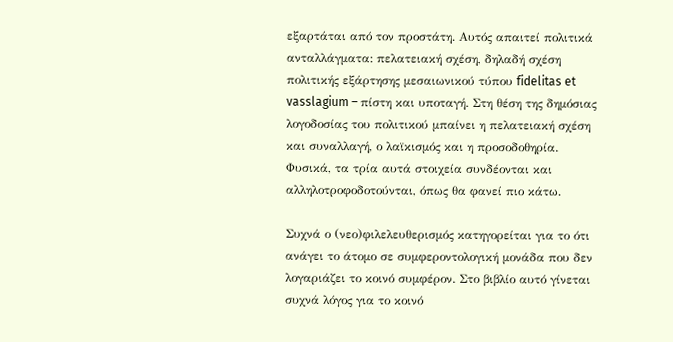εξαρτάται από τον προστάτη. Αυτός απαιτεί πολιτικά ανταλλάγματα: πελατειακή σχέση, δηλαδή σχέση πολιτικής εξάρτησης μεσαιωνικού τύπου fidelitas et vasslagium – πίστη και υποταγή. Στη θέση της δημόσιας λογοδοσίας του πολιτικού μπαίνει η πελατειακή σχέση και συναλλαγή, ο λαϊκισμός και η προσοδοθηρία. Φυσικά, τα τρία αυτά στοιχεία συνδέονται και αλληλοτροφοδοτούνται, όπως θα φανεί πιο κάτω.

Συχνά ο (νεο)φιλελευθερισμός κατηγορείται για το ότι ανάγει το άτομο σε συμφεροντολογική μονάδα που δεν λογαριάζει το κοινό συμφέρον. Στο βιβλίο αυτό γίνεται συχνά λόγος για το κοινό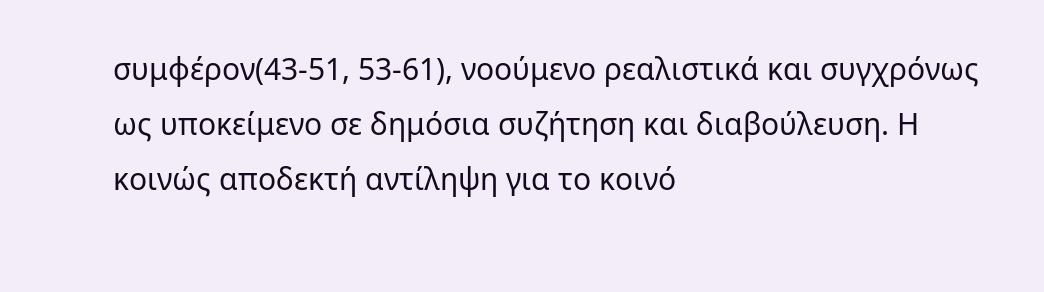συμφέρον(43-51, 53-61), νοούμενο ρεαλιστικά και συγχρόνως ως υποκείμενο σε δημόσια συζήτηση και διαβούλευση. Η κοινώς αποδεκτή αντίληψη για το κοινό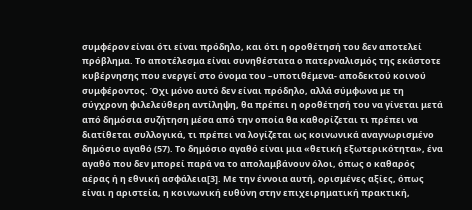συμφέρον είναι ότι είναι πρόδηλο, και ότι η οροθέτησή του δεν αποτελεί πρόβλημα. Το αποτέλεσμα είναι συνηθέστατα ο πατερναλισμός της εκάστοτε κυβέρνησης που ενεργεί στο όνομα του –υποτιθέμενα- αποδεκτού κοινού συμφέροντος. Όχι μόνο αυτό δεν είναι πρόδηλο, αλλά σύμφωνα με τη σύγχρονη φιλελεύθερη αντίληψη, θα πρέπει η οροθέτησή του να γίνεται μετά από δημόσια συζήτηση μέσα από την οποία θα καθορίζεται τι πρέπει να διατίθεται συλλογικά, τι πρέπει να λογίζεται ως κοινωνικά αναγνωρισμένο δημόσιο αγαθό (57). Το δημόσιο αγαθό είναι μια «θετική εξωτερικότητα», ένα αγαθό που δεν μπορεί παρά να το απολαμβάνουν όλοι, όπως ο καθαρός αέρας ή η εθνική ασφάλεια[3]. Με την έννοια αυτή, ορισμένες αξίες, όπως είναι η αριστεία, η κοινωνική ευθύνη στην επιχειρηματική πρακτική,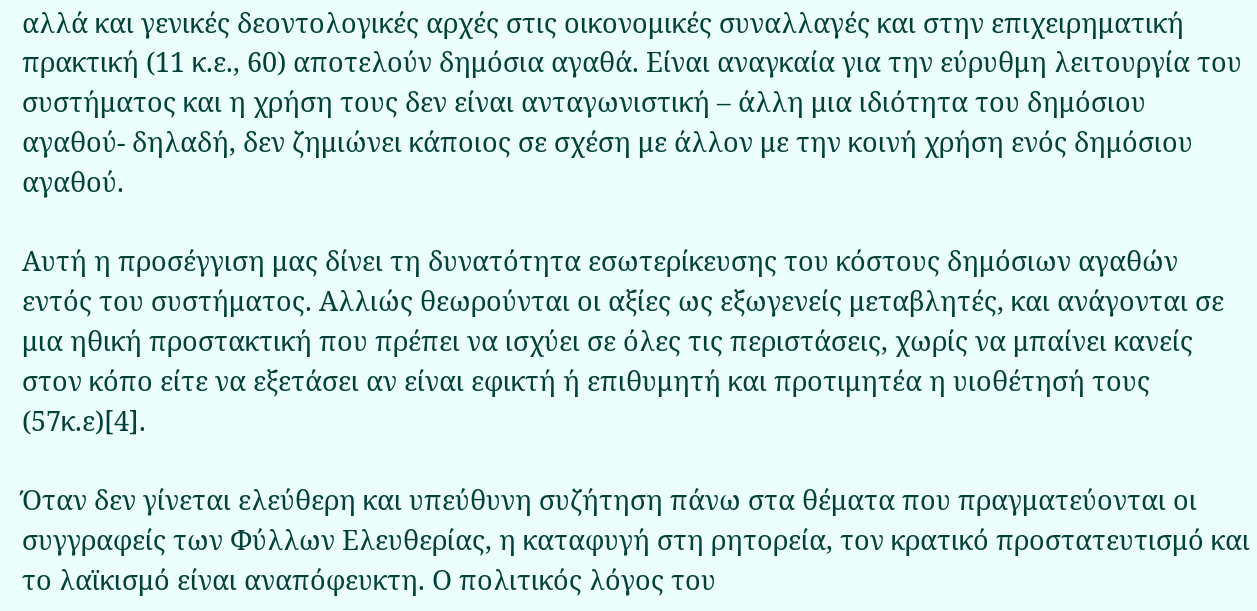αλλά και γενικές δεοντολογικές αρχές στις οικονομικές συναλλαγές και στην επιχειρηματική πρακτική (11 κ.ε., 60) αποτελούν δημόσια αγαθά. Είναι αναγκαία για την εύρυθμη λειτουργία του συστήματος και η χρήση τους δεν είναι ανταγωνιστική – άλλη μια ιδιότητα του δημόσιου αγαθού- δηλαδή, δεν ζημιώνει κάποιος σε σχέση με άλλον με την κοινή χρήση ενός δημόσιου αγαθού.

Αυτή η προσέγγιση μας δίνει τη δυνατότητα εσωτερίκευσης του κόστους δημόσιων αγαθών εντός του συστήματος. Αλλιώς θεωρούνται οι αξίες ως εξωγενείς μεταβλητές, και ανάγονται σε μια ηθική προστακτική που πρέπει να ισχύει σε όλες τις περιστάσεις, χωρίς να μπαίνει κανείς στον κόπο είτε να εξετάσει αν είναι εφικτή ή επιθυμητή και προτιμητέα η υιοθέτησή τους (57κ.ε)[4].

Όταν δεν γίνεται ελεύθερη και υπεύθυνη συζήτηση πάνω στα θέματα που πραγματεύονται οι συγγραφείς των Φύλλων Ελευθερίας, η καταφυγή στη ρητορεία, τον κρατικό προστατευτισμό και το λαϊκισμό είναι αναπόφευκτη. Ο πολιτικός λόγος του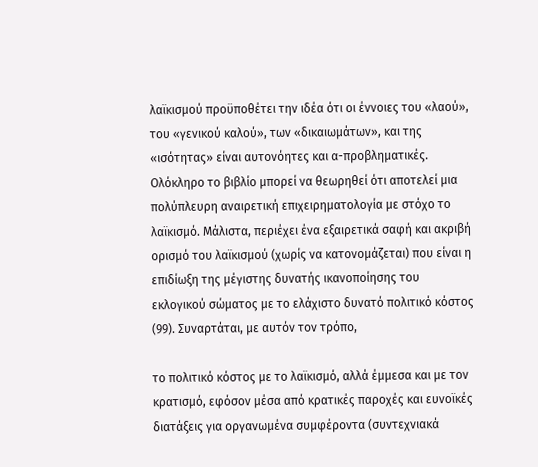λαϊκισμού προϋποθέτει την ιδέα ότι οι έννοιες του «λαού», του «γενικού καλού», των «δικαιωμάτων», και της «ισότητας» είναι αυτονόητες και α-προβληματικές. Ολόκληρο το βιβλίο μπορεί να θεωρηθεί ότι αποτελεί μια πολύπλευρη αναιρετική επιχειρηματολογία με στόχο το λαϊκισμό. Μάλιστα, περιέχει ένα εξαιρετικά σαφή και ακριβή ορισμό του λαϊκισμού (χωρίς να κατονομάζεται) που είναι η επιδίωξη της μέγιστης δυνατής ικανοποίησης του εκλογικού σώματος με το ελάχιστο δυνατό πολιτικό κόστος (99). Συναρτάται, με αυτόν τον τρόπο,

το πολιτικό κόστος με το λαϊκισμό, αλλά έμμεσα και με τον κρατισμό, εφόσον μέσα από κρατικές παροχές και ευνοϊκές διατάξεις για οργανωμένα συμφέροντα (συντεχνιακά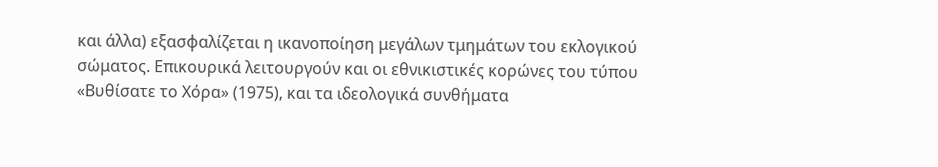και άλλα) εξασφαλίζεται η ικανοποίηση μεγάλων τμημάτων του εκλογικού σώματος. Επικουρικά λειτουργούν και οι εθνικιστικές κορώνες του τύπου «Βυθίσατε το Χόρα» (1975), και τα ιδεολογικά συνθήματα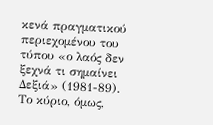κενά πραγματικού περιεχομένου του τύπου «ο λαός δεν ξεχνά τι σημαίνει Δεξιά» (1981-89). Το κύριο, όμως,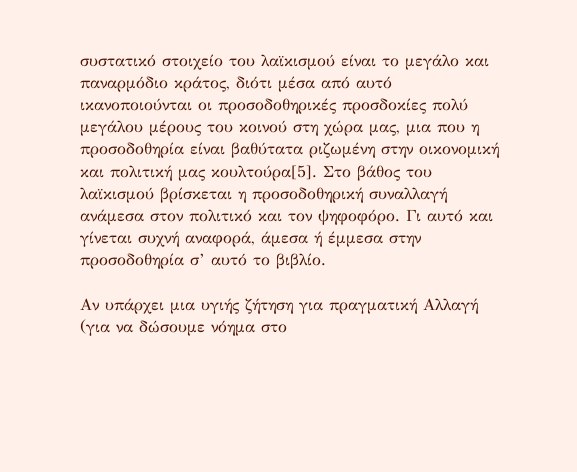συστατικό στοιχείο του λαϊκισμού είναι το μεγάλο και παναρμόδιο κράτος, διότι μέσα από αυτό ικανοποιούνται οι προσοδοθηρικές προσδοκίες πολύ μεγάλου μέρους του κοινού στη χώρα μας, μια που η προσοδοθηρία είναι βαθύτατα ριζωμένη στην οικονομική και πολιτική μας κουλτούρα[5]. Στο βάθος του λαϊκισμού βρίσκεται η προσοδοθηρική συναλλαγή ανάμεσα στον πολιτικό και τον ψηφοφόρο. Γι αυτό και γίνεται συχνή αναφορά, άμεσα ή έμμεσα στην προσοδοθηρία σ’ αυτό το βιβλίο.

Αν υπάρχει μια υγιής ζήτηση για πραγματική Αλλαγή (για να δώσουμε νόημα στο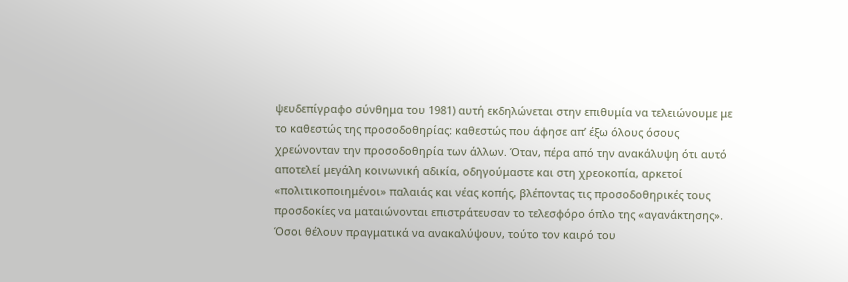ψευδεπίγραφο σύνθημα του 1981) αυτή εκδηλώνεται στην επιθυμία να τελειώνουμε με το καθεστώς της προσοδοθηρίας: καθεστώς που άφησε απ’ έξω όλους όσους χρεώνονταν την προσοδοθηρία των άλλων. Όταν, πέρα από την ανακάλυψη ότι αυτό αποτελεί μεγάλη κοινωνική αδικία, οδηγούμαστε και στη χρεοκοπία, αρκετοί «πολιτικοποιημένοι» παλαιάς και νέας κοπής, βλέποντας τις προσοδοθηρικές τους προσδοκίες να ματαιώνονται επιστράτευσαν το τελεσφόρο όπλο της «αγανάκτησης». Όσοι θέλουν πραγματικά να ανακαλύψουν, τούτο τον καιρό του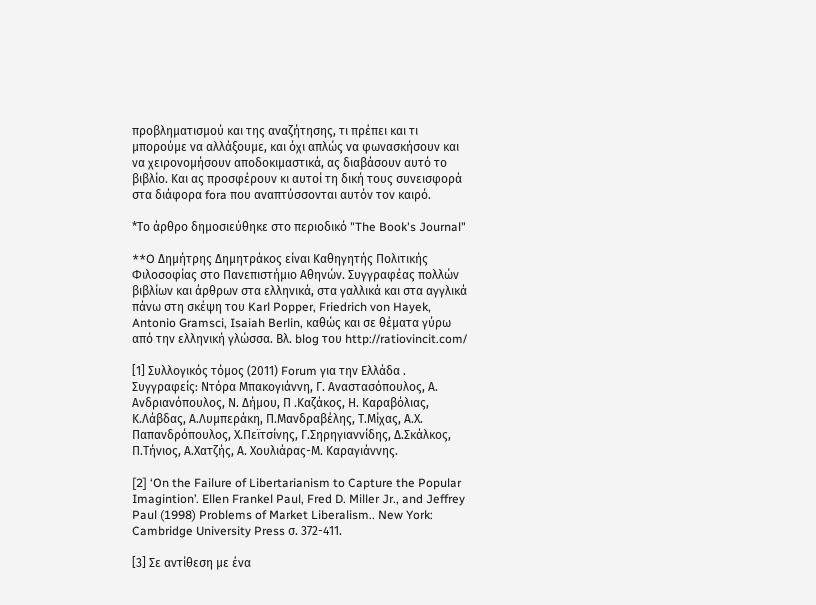προβληματισμού και της αναζήτησης, τι πρέπει και τι μπορούμε να αλλάξουμε, και όχι απλώς να φωνασκήσουν και να χειρονομήσουν αποδοκιμαστικά, ας διαβάσουν αυτό το βιβλίο. Και ας προσφέρουν κι αυτοί τη δική τους συνεισφορά στα διάφορα fora που αναπτύσσονται αυτόν τον καιρό.

*Το άρθρο δημοσιεύθηκε στο περιοδικό "The Book's Journal"

**O Δημήτρης Δημητράκος είναι Καθηγητής Πολιτικής Φιλοσοφίας στο Πανεπιστήμιο Αθηνών. Συγγραφέας πολλών βιβλίων και άρθρων στα ελληνικά, στα γαλλικά και στα αγγλικά πάνω στη σκέψη του Karl Popper, Friedrich von Hayek, Antonio Gramsci, Isaiah Berlin, καθώς και σε θέματα γύρω από την ελληνική γλώσσα. Βλ. blog του http://ratiovincit.com/

[1] Συλλογικός τόμος (2011) Forum για την Ελλάδα . Συγγραφείς: Ντόρα Μπακογιάννη, Γ. Αναστασόπουλος, Α. Ανδριανόπουλος, Ν. Δήμου, Π .Καζάκος, Η. Καραβόλιας, Κ.Λάβδας, Α.Λυμπεράκη, Π.Μανδραβέλης, Τ.Μίχας, Α.Χ. Παπανδρόπουλος, Χ.Πεϊτσίνης, Γ.Σηρηγιαννίδης, Δ.Σκάλκος, Π.Τήνιος, Α.Χατζής, Α. Χουλιάρας-Μ. Καραγιάννης.

[2] ‘On the Failure of Libertarianism to Capture the Popular Imagintion’. Ellen Frankel Paul, Fred D. Miller Jr., and Jeffrey Paul (1998) Problems of Market Liberalism.. New York: Cambridge University Press σ. 372-411.

[3] Σε αντίθεση με ένα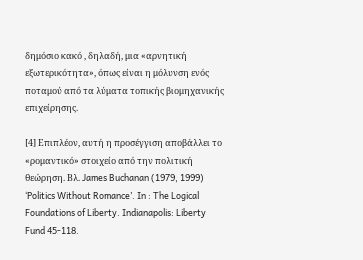δημόσιο κακό , δηλαδή, μια «αρνητική εξωτερικότητα», όπως είναι η μόλυνση ενός ποταμού από τα λύματα τοπικής βιομηχανικής επιχείρησης.

[4] Επιπλέον, αυτή η προσέγγιση αποβάλλει το «ρομαντικό» στοιχείο από την πολιτική θεώρηση. Βλ. James Buchanan (1979, 1999) ‘Politics Without Romance’. In : The Logical Foundations of Liberty. Indianapolis: Liberty Fund 45-118.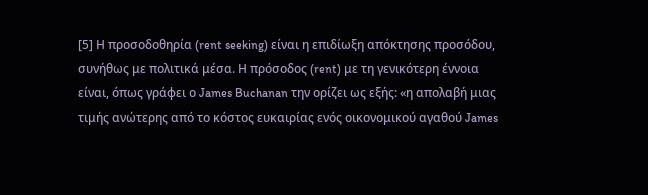[5] Η προσοδοθηρία (rent seeking) είναι η επιδίωξη απόκτησης προσόδου, συνήθως με πολιτικά μέσα. Η πρόσοδος (rent) με τη γενικότερη έννοια είναι, όπως γράφει ο James Buchanan την ορίζει ως εξής: «η απολαβή μιας τιμής ανώτερης από το κόστος ευκαιρίας ενός οικονομικού αγαθού James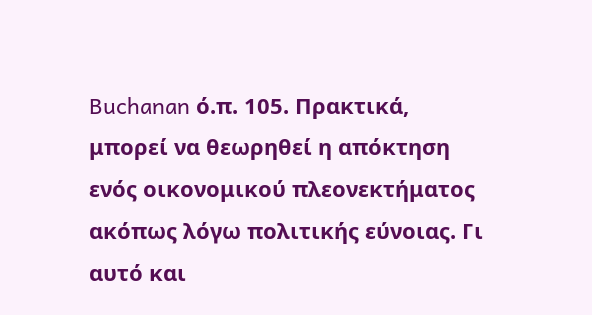Buchanan ό.π. 105. Πρακτικά, μπορεί να θεωρηθεί η απόκτηση ενός οικονομικού πλεονεκτήματος ακόπως λόγω πολιτικής εύνοιας. Γι αυτό και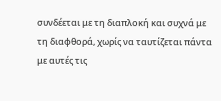συνδέεται με τη διαπλοκή και συχνά με τη διαφθορά, χωρίς να ταυτίζεται πάντα με αυτές τις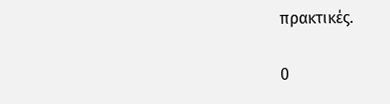πρακτικές.

0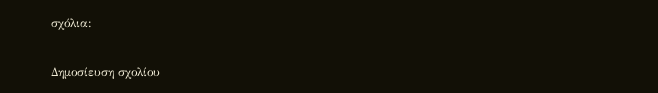σχόλια:

Δημοσίευση σχολίου